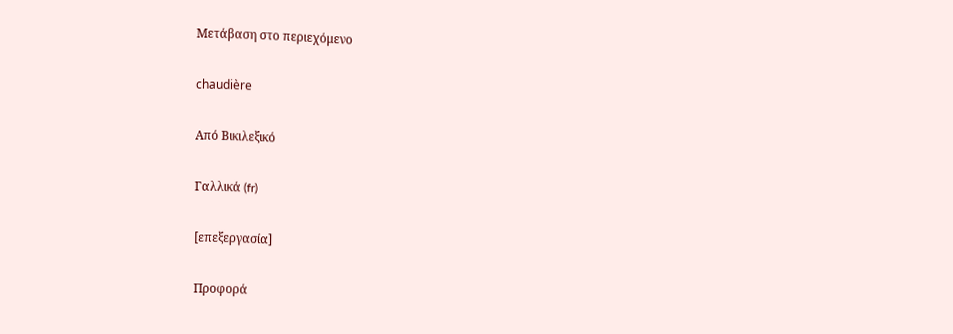Μετάβαση στο περιεχόμενο

chaudière

Από Βικιλεξικό

Γαλλικά (fr)

[επεξεργασία]

Προφορά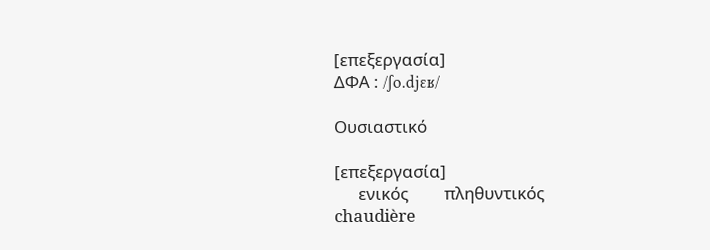[επεξεργασία]
ΔΦΑ : /ʃo.djɛʁ/

Ουσιαστικό

[επεξεργασία]
      ενικός         πληθυντικός
chaudière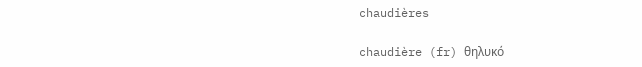chaudières

chaudière (fr) θηλυκό